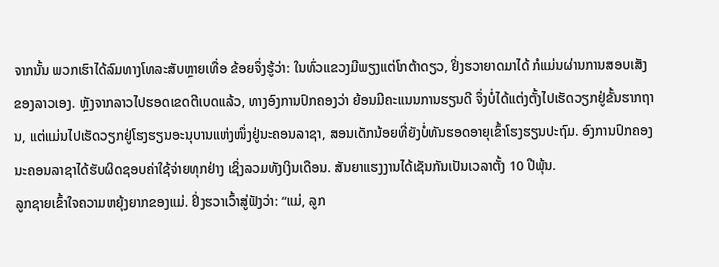ຈາກນັ້ນ ພວກເຮົາໄດ້ລົມທາງໂທລະສັບຫຼາຍເທື່ອ ຂ້ອຍຈຶ່ງຮູ້ວ່າ: ໃນທົ່ວແຂວງມີພຽງແຕ່ໂກຕ້າດຽວ, ຢິ່ງຮວາຍາດມາໄດ້ ກໍແມ່ນຜ່ານການສອບເສັງຂອງລາວເອງ. ຫຼັງຈາກລາວໄປຮອດເຂດຕີເບດແລ້ວ, ທາງອົງການປົກຄອງວ່າ ຍ້ອນມີຄະແນນການຮຽນດີ ຈຶ່ງບໍ່ໄດ້ແຕ່ງຕັ້ງໄປເຮັດວຽກຢູ່ຂັ້ນຮາກຖານ, ແຕ່ແມ່ນໄປເຮັດວຽກຢູ່ໂຮງຮຽນອະນຸບານແຫ່ງໜຶ່ງຢູ່ນະຄອນລາຊາ, ສອນເດັກນ້ອຍທີ່ຍັງບໍ່ທັນຮອດອາຍຸເຂົ້າໂຮງຮຽນປະຖົມ. ອົງການປົກຄອງນະຄອນລາຊາໄດ້ຮັບຜິດຊອບຄ່າໃຊ້ຈ່າຍທຸກຢ່າງ ເຊິ່ງລວມທັງເງິນເດືອນ. ສັນຍາແຮງງານໄດ້ເຊັນກັນເປັນເວລາຕັ້ງ 10 ປີພຸ້ນ.
ລູກຊາຍເຂົ້າໃຈຄວາມຫຍຸ້ງຍາກຂອງແມ່. ຢິ່ງຮວາເວົ້າສູ່ຟັງວ່າ: “ແມ່, ລູກ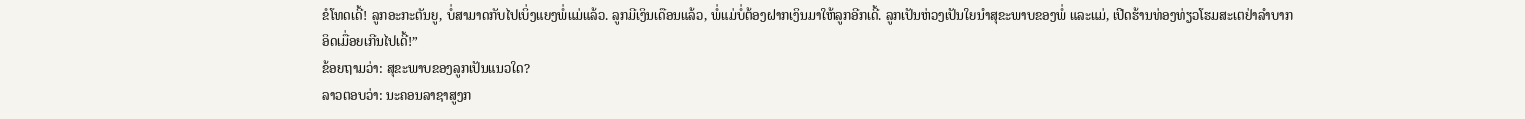ຂໍໂທດເດີ້! ລູກອະກະຕັນຍູ, ບໍ່ສາມາດກັບໄປເບິ່ງແຍງພໍ່ແມ່ແລ້ວ. ລູກມີເງິນເດືອນແລ້ວ, ພໍ່ແມ່ບໍ່ຕ້ອງຝາກເງິນມາໃຫ້ລູກອີກເດີ້. ລູກເປັນຫ່ວງເປັນໃຍນຳສຸຂະພາບຂອງພໍ່ ແລະແມ່, ເປີດຮ້ານທ່ອງທ່ຽວໂຮມສະເຕຢ່າລຳບາກອິດເມື່ອຍເກີນໄປເດີ້!”
ຂ້ອຍຖາມວ່າ: ສຸຂະພາບຂອງລູກເປັນແນວໃດ?
ລາວຕອບວ່າ: ນະຄອນລາຊາສູງກ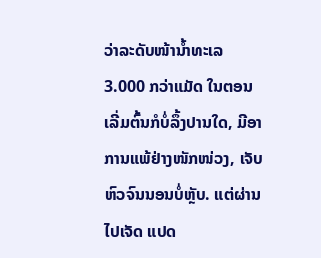ວ່າລະດັບໜ້ານ້ຳທະເລ 3.000 ກວ່າແມັດ ໃນຕອນເລີ່ມຕົ້ນກໍບໍ່ລຶ້ງປານໃດ, ມີອາການແພ້ຢ່າງໜັກໜ່ວງ, ເຈັບຫົວຈົນນອນບໍ່ຫຼັບ. ແຕ່ຜ່ານໄປເຈັດ ແປດ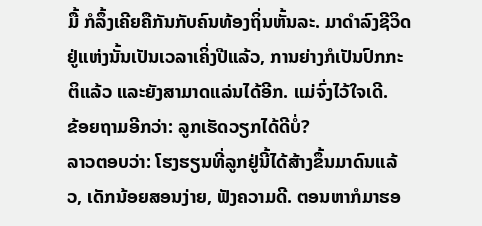ມື້ ກໍລຶ້ງເຄີຍຄືກັນກັບຄົນທ້ອງຖິ່ນຫັ້ນລະ. ມາດຳລົງຊີວິດຢູ່ແຫ່ງນັ້ນເປັນເວລາເຄິ່ງປີແລ້ວ, ການຍ່າງກໍເປັນປົກກະຕິແລ້ວ ແລະຍັງສາມາດແລ່ນໄດ້ອີກ. ແມ່ຈົ່ງໄວ້ໃຈເດີ.
ຂ້ອຍຖາມອີກວ່າ: ລູກເຮັດວຽກໄດ້ດີບໍ່?
ລາວຕອບວ່າ: ໂຮງຮຽນທີ່ລູກຢູ່ນີ້ໄດ້ສ້າງຂຶ້ນມາດົນແລ້ວ, ເດັກນ້ອຍສອນງ່າຍ, ຟັງຄວາມດີ. ຕອນຫາກໍມາຮອ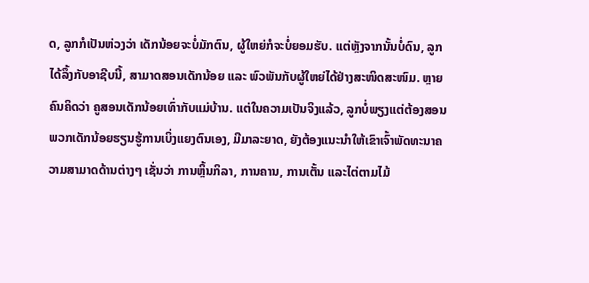ດ, ລູກກໍເປັນຫ່ວງວ່າ ເດັກນ້ອຍຈະບໍ່ມັກຕົນ, ຜູ້ໃຫຍ່ກໍຈະບໍ່ຍອມຮັບ. ແຕ່ຫຼັງຈາກນັ້ນບໍ່ດົນ, ລູກໄດ້ລຶ້ງກັບອາຊີບນີ້, ສາມາດສອນເດັກນ້ອຍ ແລະ ພົວພັນກັບຜູ້ໃຫຍ່ໄດ້ຢ່າງສະໜິດສະໜົມ. ຫຼາຍຄົນຄິດວ່າ ຄູສອນເດັກນ້ອຍເທົ່າກັບແມ່ບ້ານ. ແຕ່ໃນຄວາມເປັນຈິງແລ້ວ, ລູກບໍ່ພຽງແຕ່ຕ້ອງສອນພວກເດັກນ້ອຍຮຽນຮູ້ການເບິ່ງແຍງຕົນເອງ, ມີມາລະຍາດ, ຍັງຕ້ອງແນະນຳໃຫ້ເຂົາເຈົ້າພັດທະນາຄວາມສາມາດດ້ານຕ່າງໆ ເຊັ່ນວ່າ ການຫຼິ້ນກິລາ, ການຄານ, ການເຕັ້ນ ແລະໄຕ່ຕາມໄມ້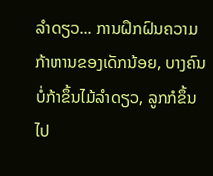ລໍາດຽວ... ການຝຶກຝົນຄວາມກ້າຫານຂອງເດັກນ້ອຍ, ບາງຄົນບໍ່ກ້າຂຶ້ນໄມ້ລໍາດຽວ, ລູກກໍຂຶ້ນໄປ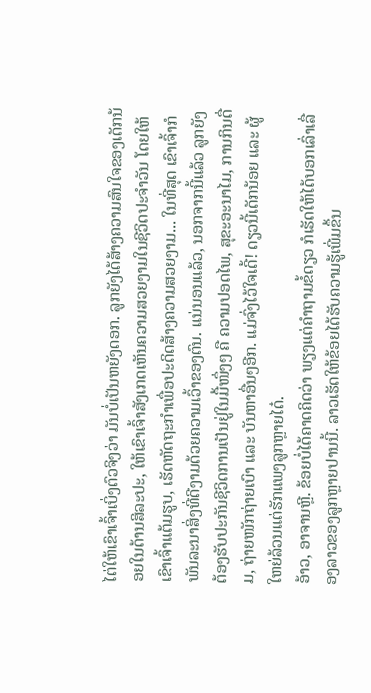ໄຕ່ໃຫ້ເຂົາເຈົ້າເບິ່ງຕົວຈິງວ່າ ມັນບໍ່ເປັນຫຍັງດອກ. ລູກຍັງໄດ້ສ້າງຄວາມສົນໃຈຂອງເດັກນ້ອຍໃນດ້ານສິລະປະ, ໃຫ້ເຂົາເຈົ້າສັງເກດເຫັນຄວາມສວຍງາມໃນຊີວິດປະຈຳວັນ ໂດຍໃຫ້ເຂົາເຈົ້າແຕ້ມຮູບ, ເຮັດຫັດຖະກຳເພື່ອປະດິດສ້າງຄວາມສວຍງາມ... ໃນທີ່ສຸດ ເຂົາເຈົ້າກໍພັນລະນາສິ່ງທີ່ດີງາມດ້ວຍຄວາມເວົ້າຂອງຕົນ. ແນ່ນອນແລ້ວ, ນອກຈາກນີ້ແລ້ວ ລູກຍັງຕ້ອງຮັບປະກັນຊີວິດການເປັນຢູ່ໃນມື້ໜຶ່ງໆ ຄື ຄວາມປອດໄພ, ສຸຂະອະນາໄມ, ການກິນດື່ມ, ຖ່າຍໜັກຖ່າຍເບົາ ແລະ ບັນຫາອື່ນໆອີກ. ແມ່ຈົ່ງໄວ້ໃຈເດີ້! ດຽວນີ້ເດັກນ້ອຍ ແລະ ຜູ້ໃຫຍ່ລ້ວນແຕ່ຮັກແພງລູກຫຼາຍໄດ໋.
ອ້າວ, ອາຈານຫຼີ. ຂ້ອຍບໍ່ໄດ້ຄາດຄິດວ່າ ພຽງແຕ່ຄຳຖາມຂໍ້ດຽວ ກໍເຮັດໃຫ້ໄດ້ບອກເລົ່າເລື່ອງລາວຂອງລູກຫຼາຍປານນີ້. ລາວເຮັດໃຫ້ຂ້ອຍໄດ້ຮັບຄວາມຮູ້ເພີ່ມຂຶ້ນ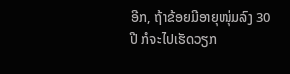ອີກ, ຖ້າຂ້ອຍມີອາຍຸໜຸ່ມລົງ 30 ປີ ກໍຈະໄປເຮັດວຽກ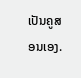ເປັນຄູສອນເອງ.